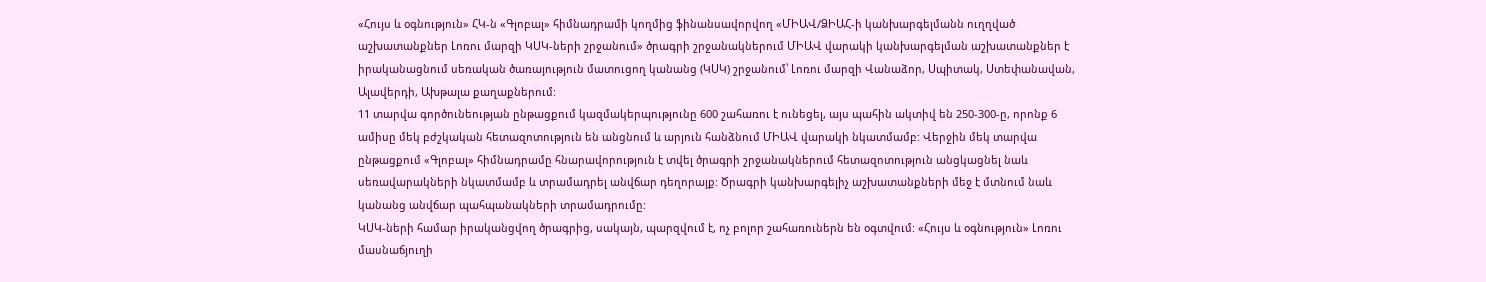«Հույս և օգնություն» ՀԿ-ն «Գլոբալ» հիմնադրամի կողմից ֆինանսավորվող «ՄԻԱՎ/ՁԻԱՀ-ի կանխարգելմանն ուղղված աշխատանքներ Լոռու մարզի ԿՍԿ-ների շրջանում» ծրագրի շրջանակներում ՄԻԱՎ վարակի կանխարգելման աշխատանքներ է իրականացնում սեռական ծառայություն մատուցող կանանց (ԿՍԿ) շրջանում՝ Լոռու մարզի Վանաձոր, Սպիտակ, Ստեփանավան, Ալավերդի, Ախթալա քաղաքներում:
11 տարվա գործունեության ընթացքում կազմակերպությունը 600 շահառու է ունեցել, այս պահին ակտիվ են 250-300-ը, որոնք 6 ամիսը մեկ բժշկական հետազոտություն են անցնում և արյուն հանձնում ՄԻԱՎ վարակի նկատմամբ: Վերջին մեկ տարվա ընթացքում «Գլոբալ» հիմնադրամը հնարավորություն է տվել ծրագրի շրջանակներում հետազոտություն անցկացնել նաև սեռավարակների նկատմամբ և տրամադրել անվճար դեղորայք: Ծրագրի կանխարգելիչ աշխատանքների մեջ է մտնում նաև կանանց անվճար պահպանակների տրամադրումը:
ԿՍԿ-ների համար իրականցվող ծրագրից, սակայն, պարզվում է, ոչ բոլոր շահառուներն են օգտվում: «Հույս և օգնություն» Լոռու մասնաճյուղի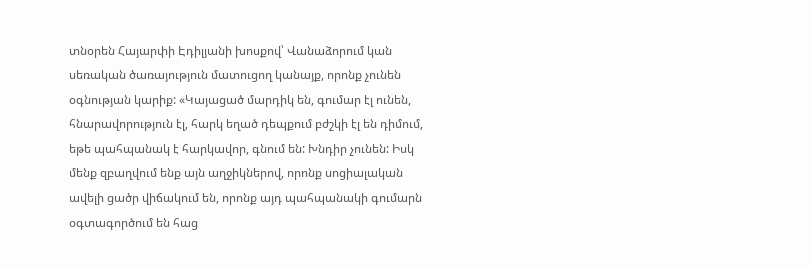տնօրեն Հայարփի Էդիլյանի խոսքով՝ Վանաձորում կան սեռական ծառայություն մատուցող կանայք, որոնք չունեն օգնության կարիք: «Կայացած մարդիկ են, գումար էլ ունեն, հնարավորություն էլ, հարկ եղած դեպքում բժշկի էլ են դիմում, եթե պահպանակ է հարկավոր, գնում են: Խնդիր չունեն: Իսկ մենք զբաղվում ենք այն աղջիկներով, որոնք սոցիալական ավելի ցածր վիճակում են, որոնք այդ պահպանակի գումարն օգտագործում են հաց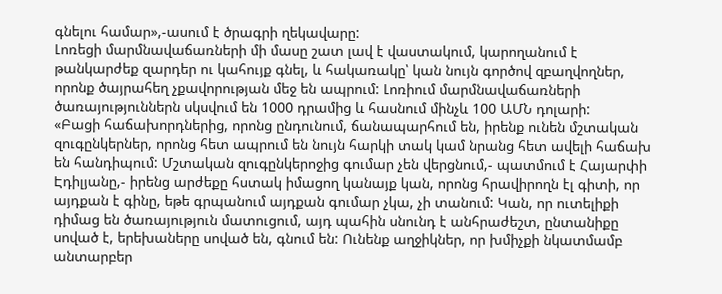գնելու համար»,-ասում է ծրագրի ղեկավարը:
Լոռեցի մարմնավաճառների մի մասը շատ լավ է վաստակում, կարողանում է թանկարժեք զարդեր ու կահույք գնել, և հակառակը՝ կան նույն գործով զբաղվողներ, որոնք ծայրահեղ չքավորության մեջ են ապրում: Լոռիում մարմնավաճառների ծառայություններն սկսվում են 1000 դրամից և հասնում մինչև 100 ԱՄՆ դոլարի:
«Բացի հաճախորդներից, որոնց ընդունում, ճանապարհում են, իրենք ունեն մշտական զուգընկերներ, որոնց հետ ապրում են նույն հարկի տակ կամ նրանց հետ ավելի հաճախ են հանդիպում: Մշտական զուգընկերոջից գումար չեն վերցնում,- պատմում է Հայարփի Էդիլյանը,- իրենց արժեքը հստակ իմացող կանայք կան, որոնց հրավիրողն էլ գիտի, որ այդքան է գինը, եթե գրպանում այդքան գումար չկա, չի տանում: Կան, որ ուտելիքի դիմաց են ծառայություն մատուցում, այդ պահին սնունդ է անհրաժեշտ, ընտանիքը սոված է, երեխաները սոված են, գնում են: Ունենք աղջիկներ, որ խմիչքի նկատմամբ անտարբեր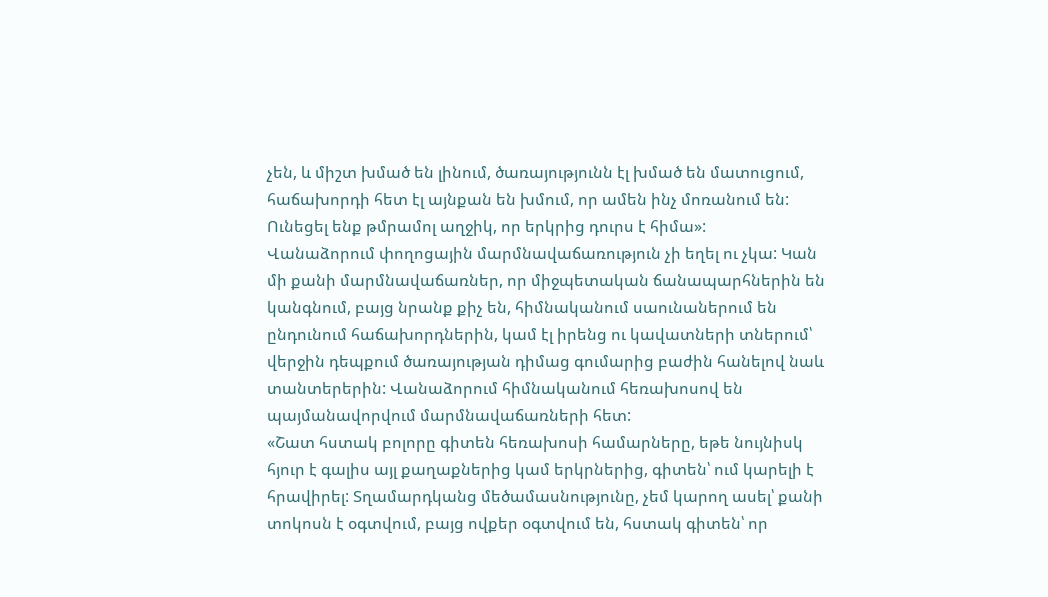չեն, և միշտ խմած են լինում, ծառայությունն էլ խմած են մատուցում, հաճախորդի հետ էլ այնքան են խմում, որ ամեն ինչ մոռանում են: Ունեցել ենք թմրամոլ աղջիկ, որ երկրից դուրս է հիմա»:
Վանաձորում փողոցային մարմնավաճառություն չի եղել ու չկա: Կան մի քանի մարմնավաճառներ, որ միջպետական ճանապարհներին են կանգնում, բայց նրանք քիչ են, հիմնականում սաունաներում են ընդունում հաճախորդներին, կամ էլ իրենց ու կավատների տներում՝ վերջին դեպքում ծառայության դիմաց գումարից բաժին հանելով նաև տանտերերին: Վանաձորում հիմնականում հեռախոսով են պայմանավորվում մարմնավաճառների հետ:
«Շատ հստակ բոլորը գիտեն հեռախոսի համարները, եթե նույնիսկ հյուր է գալիս այլ քաղաքներից կամ երկրներից, գիտեն՝ ում կարելի է հրավիրել: Տղամարդկանց մեծամասնությունը, չեմ կարող ասել՝ քանի տոկոսն է օգտվում, բայց ովքեր օգտվում են, հստակ գիտեն՝ որ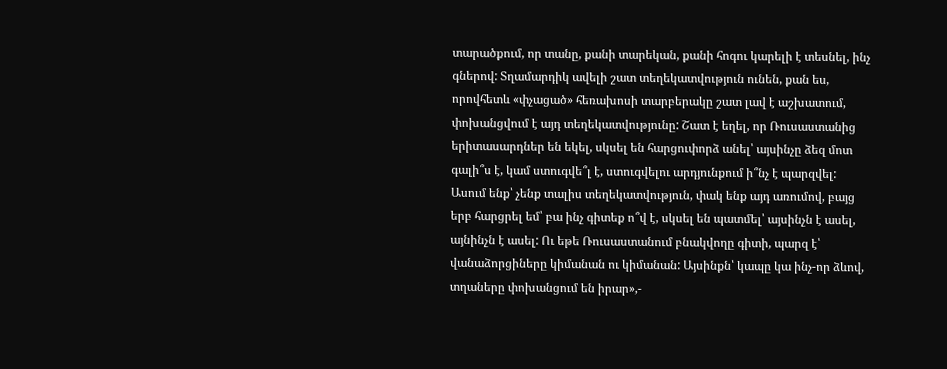տարածքում, որ տանը, քանի տարեկան, քանի հոգու կարելի է տեսնել, ինչ գներով: Տղամարդիկ ավելի շատ տեղեկատվություն ունեն, քան ես, որովհետև «փչացած» հեռախոսի տարբերակը շատ լավ է աշխատում, փոխանցվում է այդ տեղեկատվությունը: Շատ է եղել, որ Ռուսաստանից երիտասարդներ են եկել, սկսել են հարցուփորձ անել՝ այսինչը ձեզ մոտ գալի՞ս է, կամ ստուգվե՞լ է, ստուգվելու արդյունքում ի՞նչ է պարզվել: Ասում ենք՝ չենք տալիս տեղեկատվություն, փակ ենք այդ առումով, բայց երբ հարցրել եմ՝ բա ինչ գիտեք ո՞վ է, սկսել են պատմել՝ այսինչն է ասել, այնինչն է ասել: Ու եթե Ռուսաստանում բնակվողը գիտի, պարզ է՝ վանաձորցիները կիմանան ու կիմանան: Այսինքն՝ կապը կա ինչ-որ ձևով, տղաները փոխանցում են իրար»,-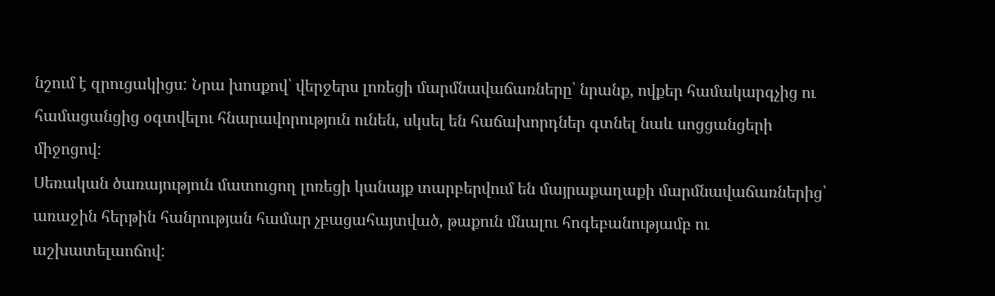նշում է զրուցակիցս: Նրա խոսքով՝ վերջերս լոռեցի մարմնավաճառները՝ նրանք, ովքեր համակարգչից ու համացանցից օգտվելու հնարավորություն ունեն, սկսել են հաճախորդներ գտնել նաև սոցցանցերի միջոցով:
Սեռական ծառայություն մատուցող լոռեցի կանայք տարբերվում են մայրաքաղաքի մարմնավաճառներից՝ առաջին հերթին հանրության համար չբացահայտված, թաքուն մնալու հոգեբանությամբ ու աշխատելաոճով: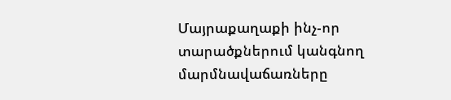Մայրաքաղաքի ինչ-որ տարածքներում կանգնող մարմնավաճառները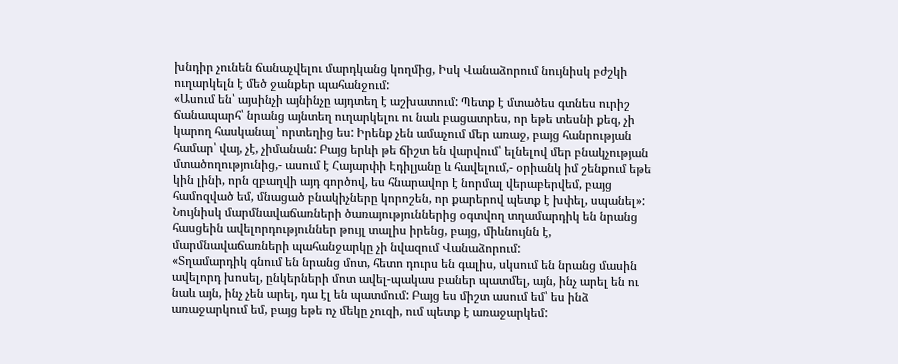խնդիր չունեն ճանաչվելու մարդկանց կողմից, Իսկ Վանաձորում նույնիսկ բժշկի ուղարկելն է մեծ ջանքեր պահանջում:
«Ասում են՝ այսինչի այնինչը այդտեղ է աշխատում: Պետք է մտածես գտնես ուրիշ ճանապարհ՝ նրանց այնտեղ ուղարկելու ու նաև բացատրես, որ եթե տեսնի քեզ, չի կարող հասկանալ՝ որտեղից ես: Իրենք չեն ամաչում մեր առաջ, բայց հանրության համար՝ վայ, չէ, չիմանան: Բայց երևի թե ճիշտ են վարվում՝ ելնելով մեր բնակչության մտածողությունից,- ասում է Հայարփի Էդիլյանը և հավելում,- օրիանկ իմ շենքում եթե կին լինի, որն զբաղվի այդ գործով, ես հնարավոր է նորմալ վերաբերվեմ, բայց համոզված եմ, մնացած բնակիչները կորոշեն, որ քարերով պետք է խփել, սպանել»:
Նույնիսկ մարմնավաճառների ծառայություններից օգտվող տղամարդիկ են նրանց հասցեին ավելորդություններ թույլ տալիս իրենց, բայց, միևնույնն է, մարմնավաճառների պահանջարկը չի նվազում Վանաձորում:
«Տղամարդիկ գնում են նրանց մոտ, հետո դուրս են գալիս, սկսում են նրանց մասին ավելորդ խոսել, ընկերների մոտ ավել-պակաս բաներ պատմել, այն, ինչ արել են ու նաև այն, ինչ չեն արել, դա էլ են պատմում: Բայց ես միշտ ասում եմ՝ ես ինձ առաջարկում եմ, բայց եթե ոչ մեկը չուզի, ում պետք է առաջարկեմ: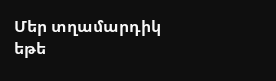Մեր տղամարդիկ եթե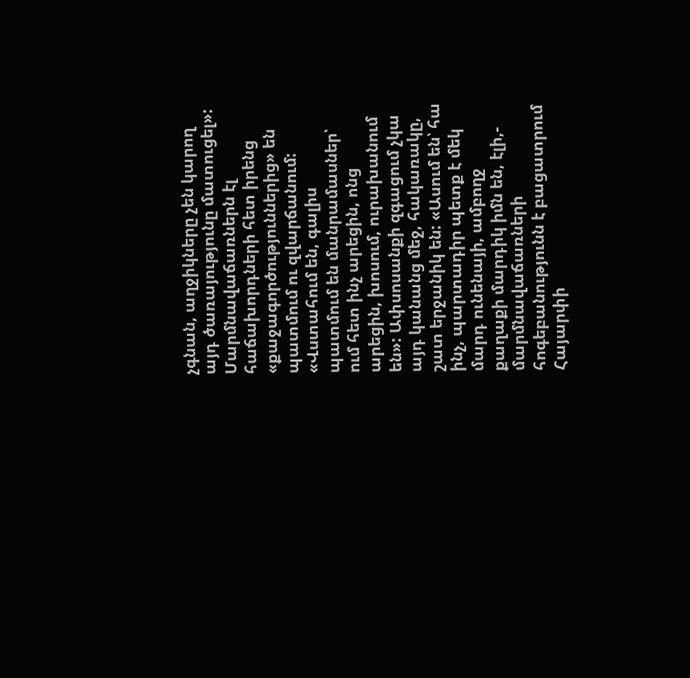չգնան, աղջիկները չեն կարող այդ ծառայությունը մատուցել»:
Մարմնավաճառներն էլ հաճախորդների հետ իրենց «քաջագործություններից» են պատմում ու զվարճանում: «Վստահում են, գալիս պատմում են մանրամասներ՝ ում հետ ինչ արեցին, ոնց արեցին, խոսում, ուրախանում են»: Ափսոսանքի զգացում չկա այդ կանանց մեջ, հակառակը, շատ երջանիկ են: «Ասում են՝ հա ինչ, պարտադիր պետք է մեկ մարդ ունենայի, ամբողջ քաղաքի մարդիկ իմն են, էլի,- մարմնավաճառների հոգեբանությունն է բացատրում Հայարփի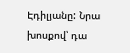Էդիլյանը: Նրա խոսքով՝ դա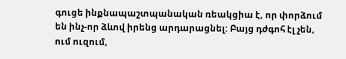գուցե ինքնապաշտպանական ռեակցիա է, որ փորձում են ինչ-որ ձևով իրենց արդարացնել: Բայց դժգոհ էլ չեն, ում ուզում,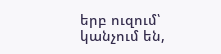երբ ուզում՝ կանչում են,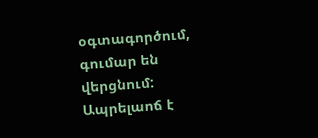օգտագործում, գումար են վերցնում: Ապրելաոճ է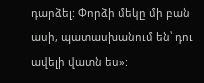դարձել: Փորձի մեկը մի բան ասի, պատասխանում են՝ դու ավելի վատն ես»: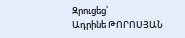Զրուցեց՝
Ադրինե ԹՈՐՈՍՅԱՆ